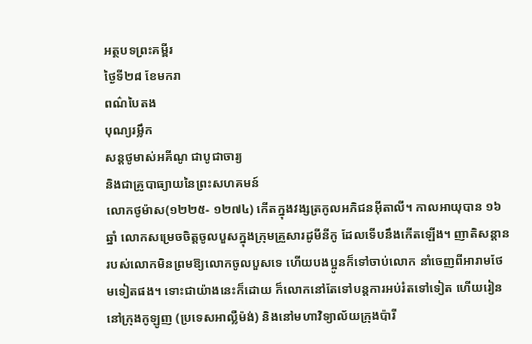អត្ថបទព្រះគម្ពីរ
ថ្ងៃទី២៨ ខែមករា
ពណ៌បៃតង
បុណ្យរម្លឹក
សន្តថូមាស់អគីណូ ជាបូជាចារ្យ
និងជាគ្រូបាធ្យាយនៃព្រះសហគមន៍
លោកថូម៉ាស(១២២៥- ១២៧៤) កើតក្នុងវង្សត្រកូលអភិជនអ៊ីតាលី។ កាលអាយុបាន ១៦ឆ្នាំ លោកសម្រេចចិត្តចូលបួសក្នុងក្រុមគ្រួសារដូមីនីកូ ដែលទើបនឹងកើតឡើង។ ញាតិសន្តានរបស់លោកមិនព្រមឱ្យលោកចូលបួសទេ ហើយបងប្អូនក៏ទៅចាប់លោក នាំចេញពីអារាមថែមទៀតផង។ ទោះជាយ៉ាងនេះក៏ដោយ ក៏លោកនៅតែទៅបន្តការអប់រំតទៅទៀត ហើយរៀននៅក្រុងកូឡូញ (ប្រទេសអាល្លឺម៉ង់) និងនៅមហាវិទ្យាល័យក្រុងប៉ារី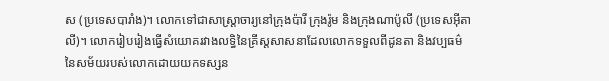ស (ប្រទេសបារាំង)។ លោកទៅជាសាស្ត្រាចារ្យនៅក្រុងប៉ារី ក្រុងរ៉ូម និងក្រុងណាប៉ូលី (ប្រទេសអ៊ីតាលី)។ លោករៀបរៀងធ្វើសំយោគរវាងលទ្ធិនៃគ្រីស្តសាសនាដែលលោកទទួលពីដូនតា និងវប្បធម៌នៃសម័យរបស់លោកដោយយកទស្សន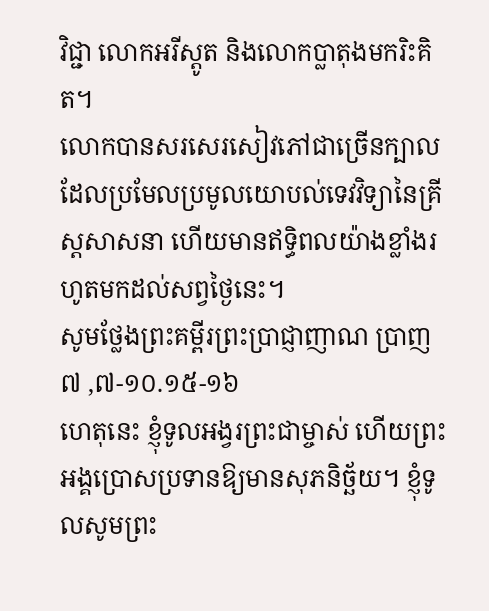វិជ្ជា លោកអរីស្តូត និងលោកប្លាតុងមករិះគិត។
លោកបានសរសេរសៀវភៅជាច្រើនក្បាល ដែលប្រមែលប្រមូលយោបល់ទេវវិទ្យានៃគ្រីស្តសាសនា ហើយមានឥទ្ធិពលយ៉ាងខ្លាំងរហូតមកដល់សព្វថ្ងៃនេះ។
សូមថ្លែងព្រះគម្ពីរព្រះប្រាជ្ញាញាណ ប្រាញ ៧ ,៧-១០.១៥-១៦
ហេតុនេះ ខ្ញុំទូលអង្វរព្រះជាម្ចាស់ ហើយព្រះអង្គប្រោសប្រទានឱ្យមានសុភនិច្ឆ័យ។ ខ្ញុំទូលសូមព្រះ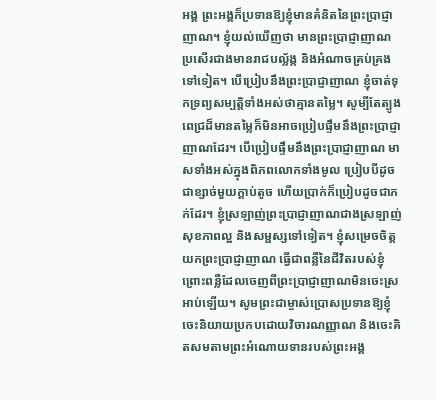អង្គ ព្រះអង្គក៏ប្រទានឱ្យខ្ញុំមានគំនិតនៃព្រះប្រាជ្ញាញាណ។ ខ្ញុំយល់ឃើញថា មានព្រះប្រាជ្ញាញាណ ប្រសើរជាងមានរាជបល្ល័ង្ក និងអំណាចគ្រប់គ្រងទៅទៀត។ បើប្រៀបនឹងព្រះប្រាជ្ញាញាណ ខ្ញុំចាត់ទុកទ្រព្យសម្បត្តិទាំងអស់ថាគ្មានតម្លៃ។ សូម្បីតែត្បូងពេជ្រដ៏មានតម្លៃក៏មិនអាចប្រៀបផ្ទឹមនឹងព្រះប្រាជ្ញាញាណដែរ។ បើប្រៀបផ្ទឹមនឹងព្រះប្រាជ្ញាញាណ មាសទាំងអស់ក្នុងពិភពលោកទាំងមូល ប្រៀបបីដូចជាខ្សាច់មួយក្តាប់តូច ហើយប្រាក់ក៏ប្រៀបដូចជាភក់ដែរ។ ខ្ញុំស្រឡាញ់ព្រះប្រាជ្ញាញាណជាងស្រឡាញ់សុខភាពល្អ និងសម្ផស្សទៅទៀត។ ខ្ញុំសម្រេចចិត្តយកព្រះប្រាជ្ញាញាណ ធ្វើជាពន្លឺនៃជីវិតរបស់ខ្ញុំ ព្រោះពន្លឺដែលចេញពីព្រះប្រាជ្ញាញាណមិនចេះស្រអាប់ឡើយ។ សូមព្រះជាម្ចាស់ប្រោសប្រទានឱ្យខ្ញុំចេះនិយាយប្រកបដោយវិចារណញ្ញាណ និងចេះគិតសមតាមព្រះអំណោយទានរបស់ព្រះអង្គ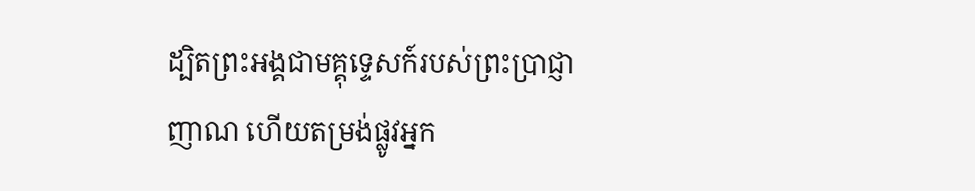ដ្បិតព្រះអង្គជាមគ្គុទ្ទេសក៍របស់ព្រះប្រាជ្ញាញាណ ហើយតម្រង់ផ្លូវអ្នក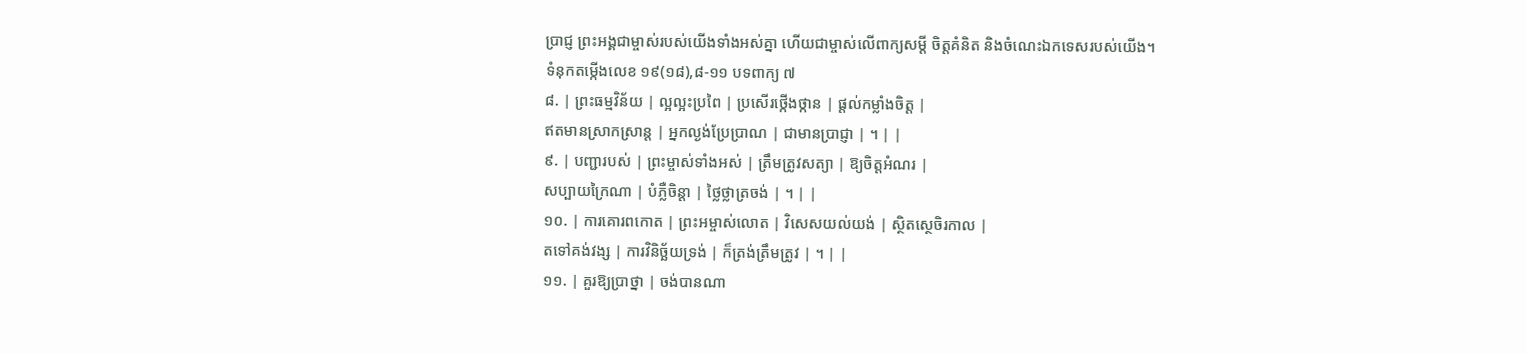ប្រាជ្ញ ព្រះអង្គជាម្ចាស់របស់យើងទាំងអស់គ្នា ហើយជាម្ចាស់លើពាក្យសម្ដី ចិត្តគំនិត និងចំណេះឯកទេសរបស់យើង។
ទំនុកតម្កើងលេខ ១៩(១៨),៨-១១ បទពាក្យ ៧
៨. | ព្រះធម្មវិន័យ | ល្អល្អះប្រពៃ | ប្រសើរថ្កើងថ្កាន | ផ្តល់កម្លាំងចិត្ត |
ឥតមានស្រាកស្រាន្ត | អ្នកល្ងង់ប្រែប្រាណ | ជាមានប្រាជ្ញា | ។ | |
៩. | បញ្ជារបស់ | ព្រះម្ចាស់ទាំងអស់ | ត្រឹមត្រូវសត្យា | ឱ្យចិត្តអំណរ |
សប្បាយក្រៃណា | បំភ្លឺចិន្តា | ថ្លៃថ្លាត្រចង់ | ។ | |
១០. | ការគោរពកោត | ព្រះអម្ចាស់លោត | វិសេសយល់យង់ | ស្ថិតស្ថេចិរកាល |
តទៅគង់វង្ស | ការវិនិច្ឆ័យទ្រង់ | ក៏ត្រង់ត្រឹមត្រូវ | ។ | |
១១. | គួរឱ្យប្រាថ្នា | ចង់បានណា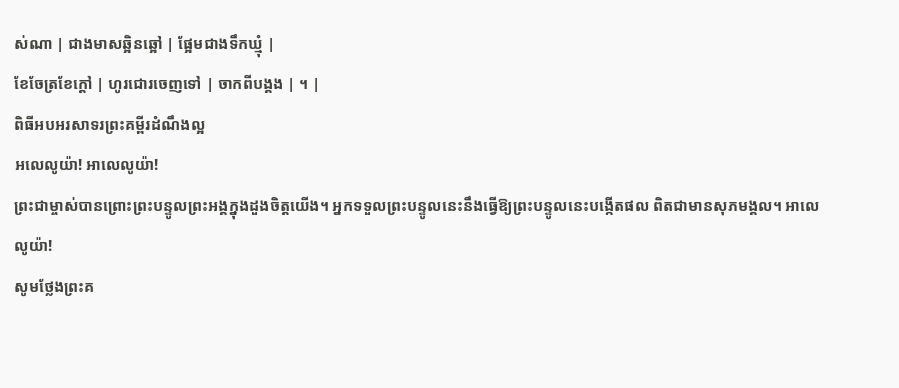ស់ណា | ជាងមាសឆ្អិនឆ្អៅ | ផ្អែមជាងទឹកឃ្មុំ |
ខែចែត្រខែក្តៅ | ហូរជោរចេញទៅ | ចាកពីបង្គង | ។ |
ពិធីអបអរសាទរព្រះគម្ពីរដំណឹងល្អ
អលេលូយ៉ា! អាលេលូយ៉ា!
ព្រះជាម្ចាស់បានព្រោះព្រះបន្ទូលព្រះអង្គក្នុងដួងចិត្តយើង។ អ្នកទទួលព្រះបន្ទូលនេះនឹងធ្វើឱ្យព្រះបន្ទូលនេះបង្កើតផល ពិតជាមានសុភមង្គល។ អាលេលូយ៉ា!
សូមថ្លែងព្រះគ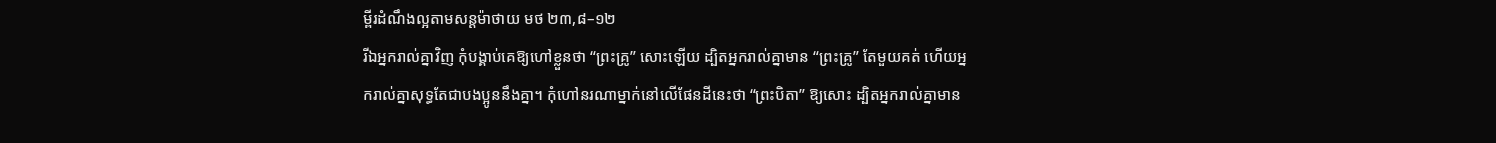ម្ពីរដំណឹងល្អតាមសន្តម៉ាថាយ មថ ២៣,៨–១២
រីឯអ្នករាល់គ្នាវិញ កុំបង្គាប់គេឱ្យហៅខ្លួនថា “ព្រះគ្រូ” សោះឡើយ ដ្បិតអ្នករាល់គ្នាមាន “ព្រះគ្រូ” តែមួយគត់ ហើយអ្នករាល់គ្នាសុទ្ធតែជាបងប្អូននឹងគ្នា។ កុំហៅនរណាម្នាក់នៅលើផែនដីនេះថា “ព្រះបិតា” ឱ្យសោះ ដ្បិតអ្នករាល់គ្នាមាន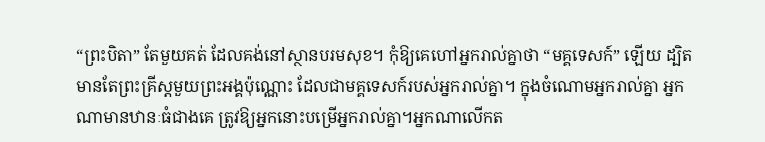“ព្រះបិតា” តែមួយគត់ ដែលគង់នៅស្ថានបរមសុខ។ កុំឱ្យគេហៅអ្នករាល់គ្នាថា “មគ្គទេសក៍” ឡើយ ដ្បិតមានតែព្រះគ្រីស្ដមួយព្រះអង្គប៉ុណ្ណោះ ដែលជាមគ្គទេសក៍របស់អ្នករាល់គ្នា។ ក្នុងចំណោមអ្នករាល់គ្នា អ្នកណាមានឋានៈធំជាងគេ ត្រូវឱ្យអ្នកនោះបម្រើអ្នករាល់គ្នា។អ្នកណាលើកត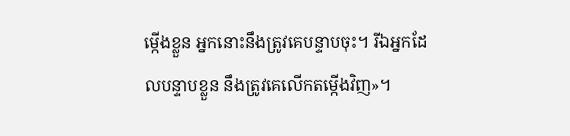ម្កើងខ្លួន អ្នកនោះនឹងត្រូវគេបន្ទាបចុះ។ រីឯអ្នកដែលបន្ទាបខ្លួន នឹងត្រូវគេលើកតម្កើងវិញ»។